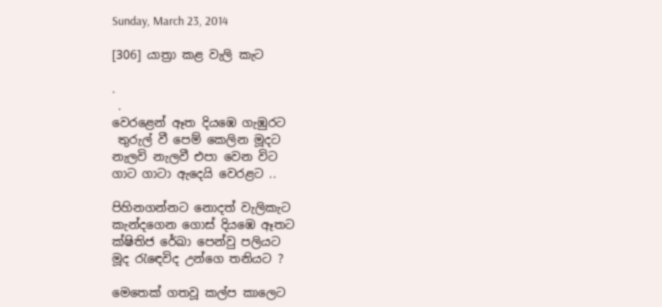Sunday, March 23, 2014

[306] යාත්‍රා කළ වැලි කැට

.
 .
වෙරළෙන් ඈත දියඹෙ ගැඹුරට
 තුරුල් වී පෙම් කෙලින මූදට
නැලවි නැලවී එපා වෙන විට
ගාට ගාටා ඇදෙයි වෙරළට ..

පිහිනගන්නට නොදත් වැලිකැට
කැන්දගෙන ගොස් දියඹෙ ඈතට
ක්ෂිතිජ රේඛා පෙන්වු පලියට
මූද රැඳෙවිද උන්ගෙ තනියට ?

මෙතෙක් ගතවූ කල්ප කාලෙට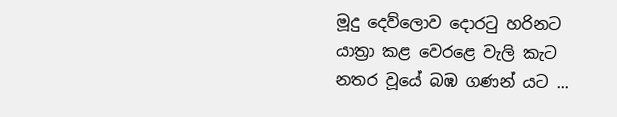මූදු දෙව්ලොව දොරටු හරිනට
යාත්‍රා කළ වෙරළෙ වැලි කැට
නතර වූයේ බඹ ගණන් යට ...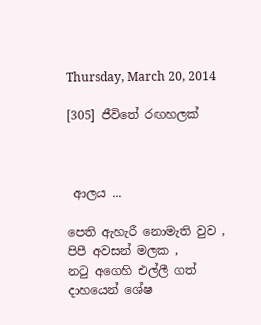Thursday, March 20, 2014

[305] ජීවිතේ රඟහලක්



 ආලය ...

පෙති ඇහැරී නොමැති වුව ,
පිපී අවසන් මලක ,
නටු අගෙහි එල්ලී ගත්
දාහයෙන් ශේෂ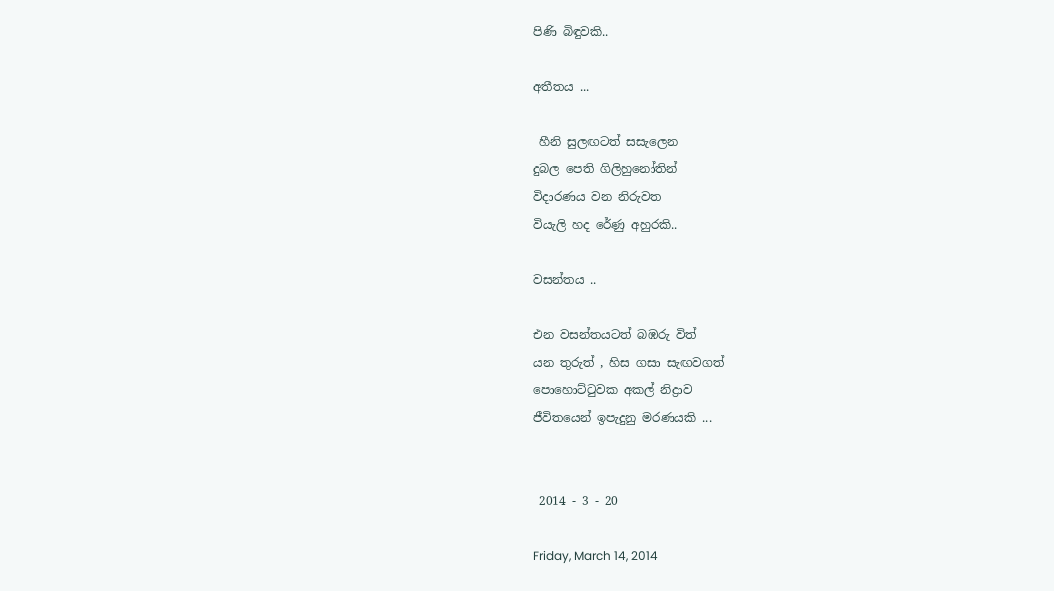පිණි බිඳුවකි..

අතීතය ...

 හීනි සුලඟටත් සසැලෙන
දුබල පෙති ගිලිහුනෝතින්
විදාරණය වන නිරුවත
වියැලි හද රේණු අහුරකි..

වසන්තය ..

එන වසන්තයටත් බඹරු විත්
යන තුරුත් , හිස ගසා සැඟවගත්
පොහොට්ටුවක අකල් නිද්‍රාව
ජීවිතයෙන් ඉපැදුනු මරණයකි ...


 2014 - 3 - 20

Friday, March 14, 2014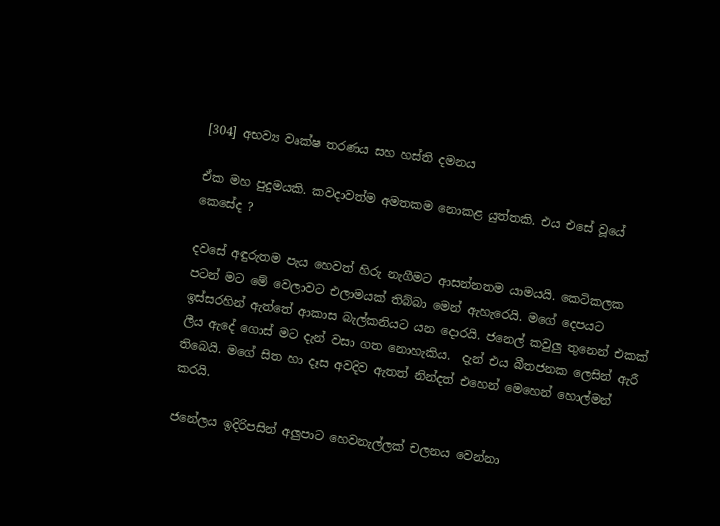[304] අභව්‍ය වෘක්ෂ තරණය සහ හස්ති දමනය

ඒක මහ පුදුමයකි. කවදාවත්ම අමතකම නොකළ යුත්තකි. එය එසේ වූයේ කෙසේද ?

දවසේ අඳුරුතම පැය හෙවත් හිරු නැගීමට ආසන්නතම යාමයයි. කෙටිකලක පටන් මට මේ වෙලාවට එලාමයක් තිබ්බා මෙන් ඇහැරෙයි. මගේ දෙපයට ඉස්සරහින් ඇත්තේ ආකාස බැල්කනියට යන දොරයි. ජනෙල් කවුලු තුනෙන් එකක් ලීය ඇදේ ගොස් මට දැන් වසා ගත නොහැකිය.  දැන් එය බීතජනක ලෙසින් ඇරී තිබෙයි. මගේ සිත හා දෑස අවදිව ඇතත් නින්දත් එහෙන් මෙහෙන් හොල්මන් කරයි.

ජනේලය ඉදිරිපසින් අලුපාට හෙවනැල්ලක් චලනය වෙන්නා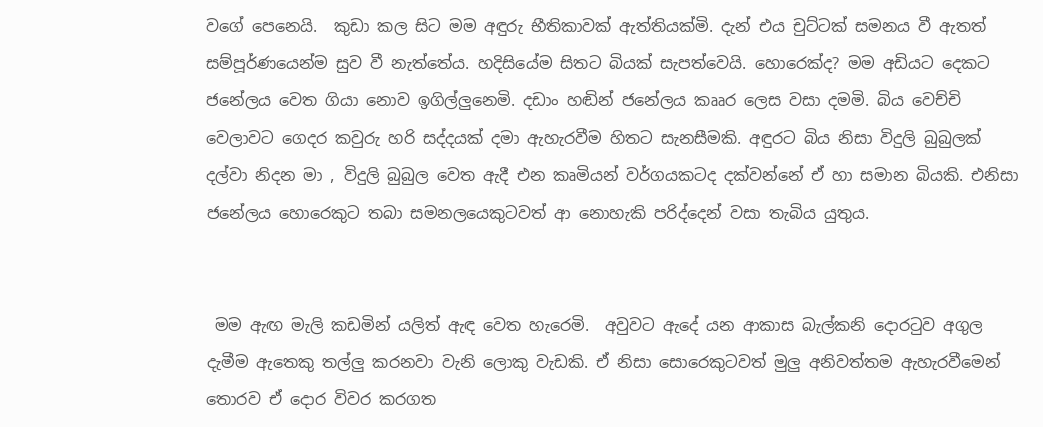වගේ පෙනෙයි.  කුඩා කල සිට මම අඳුරු භීතිකාවක් ඇත්තියක්මි. දැන් එය චුට්ටක් සමනය වී ඇතත් සම්පූර්ණයෙන්ම සුව වී නැත්තේය. හදිසියේම සිතට බියක් සැපත්වෙයි. හොරෙක්ද? මම අඩියට දෙකට ජනේලය වෙත ගියා නොව ඉගිල්ලුනෙමි. දඩාං හඬින් ජනේලය කෲර ලෙස වසා දමමි. බිය වෙච්චි වෙලාවට ගෙදර කවුරු හරි සද්දයක් දමා ඇහැරවීම හිතට සැනසීමකි. අඳුරට බිය නිසා විදුලි බුබුලක් දල්වා නිදන මා , විදුලි බුබුල වෙත ඇදී එන කෘමියන් වර්ගයකටද දක්වන්නේ ඒ හා සමාන බියකි. එනිසා ජනේලය හොරෙකුට තබා සමනලයෙකුටවත් ආ නොහැකි පරිද්දෙන් වසා තැබිය යුතුය.


 මම ඇඟ මැලි කඩමින් යලිත් ඇඳ වෙත හැරෙමි.  අවුවට ඇදේ යන ආකාස බැල්කනි දොරටුව අගුල දැමීම ඇතෙකු තල්ලු කරනවා වැනි ලොකු වැඩකි. ඒ නිසා සොරෙකුටවත් මුලු අනිවත්තම ඇහැරවීමෙන් තොරව ඒ දොර විවර කරගත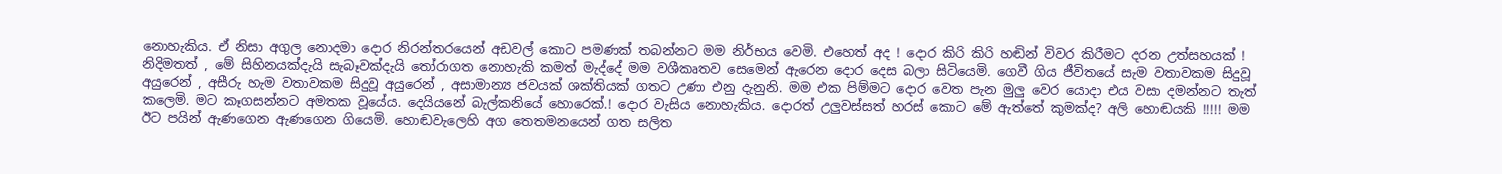නොහැකිය. ඒ නිසා අගුල නොදමා දොර නිරන්තරයෙන් අඩවල් කොට පමණක් තබන්නට මම නිර්භය වෙමි. එහෙත් අද ! දොර කිරි කිරි හඬින් විවර කිරීමට දරන උත්සහයක් ! නිදිමතත් , මේ සිහිනයක්දැයි සැබෑවක්දැයි තෝරාගත නොහැකි කමත් මැද්දේ මම වශීකෘතව සෙමෙන් ඇරෙන දොර දෙස බලා සිටියෙමි. ගෙවී ගිය ජීවිතයේ සැම වතාවකම සිදුවූ අයුරෙන් , අසීරු හැම වතාවකම සිදුවූ අයුරෙන් , අසාමාන්‍ය ජවයක් ශක්තියක් ගතට උණා එනු දැනුනි. මම එක පිම්මට දොර වෙත පැන මුලු වෙර යොදා එය වසා දමන්නට තැත් කලෙමි. මට කෑගසන්නට අමතක වූයේය. දෙයියනේ බැල්කනියේ හොරෙක්.! දොර වැසිය නොහැකිය. දොරත් උලුවස්සත් හරස් කොට මේ ඇත්තේ කුමක්ද? අලි හොඬයකි !!!!! මම ඊට පයින් ඇණගෙන ඇණගෙන ගියෙමි. හොඬවැලෙහි අග තෙතමනයෙන් ගත සලිත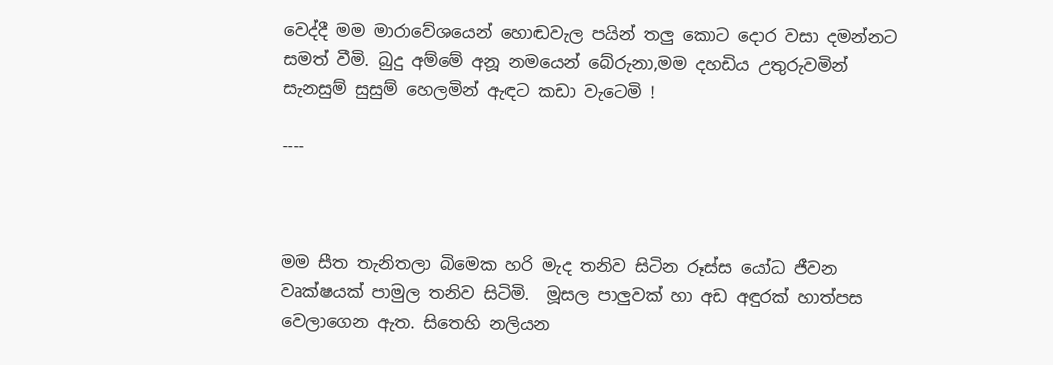වෙද්දී මම මාරාවේශයෙන් හොඬවැල පයින් තලු කොට දොර වසා දමන්නට සමත් වීමි. බුදු අම්මේ අනූ නමයෙන් බේරුනා,මම දහඩිය උතුරුවමින් සැනසුම් සුසුම් හෙලමින් ඇඳට කඩා වැටෙමි !

----



මම සීත තැනිතලා බිමෙක හරි මැද තනිව සිටින රූස්ස යෝධ ජීවන වෘක්ෂයක් පාමුල තනිව සිටිමි.  මූසල පාලුවක් හා අඩ අඳුරක් හාත්පස වෙලාගෙන ඇත. සිතෙහි නලියන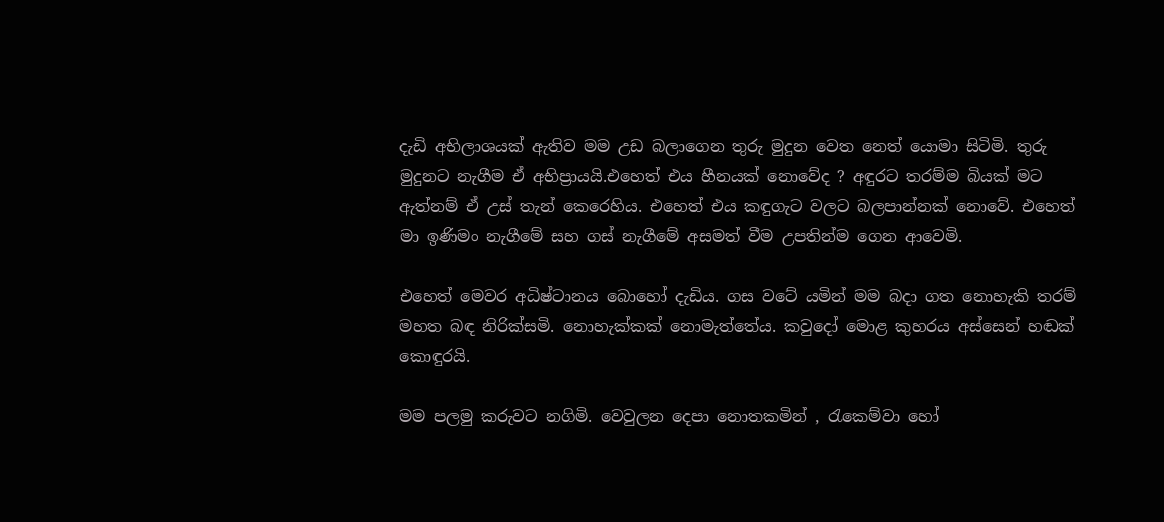දැඩි අභිලාශයක් ඇතිව මම උඩ බලාගෙන තුරු මුදුන වෙත නෙත් යොමා සිටිමි. තුරු මුදුනට නැගීම ඒ අභිප්‍රායයි.එහෙත් එය හීනයක් නොවේද ? අඳුරට තරම්ම බියක් මට ඇත්නම් ඒ උස් තැන් කෙරෙහිය. එහෙත් එය කඳුගැට වලට බලපාන්නක් නොවේ. එහෙත් මා ඉණිමං නැගීමේ සහ ගස් නැගීමේ අසමත් වීම උපතින්ම ගෙන ආවෙමි.

එහෙත් මෙවර අධිෂ්ටානය බොහෝ දැඩිය. ගස වටේ යමින් මම බදා ගත නොහැකි තරම් මහත බඳ නිරික්සමි. නොහැක්කක් නොමැත්තේය. කවුදෝ මොළ කුහරය අස්සෙන් හඬක් කොඳුරයි.

මම පලමු කරුවට නගිමි. වෙවුලන දෙපා නොතකමින් , රැකෙම්වා හෝ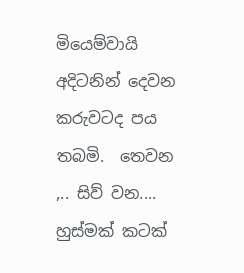මියෙම්වායි අදිටනින් දෙවන කරුවටද පය තබමි.  තෙවන ,.. සිව් වන.... හුස්මක් කටක්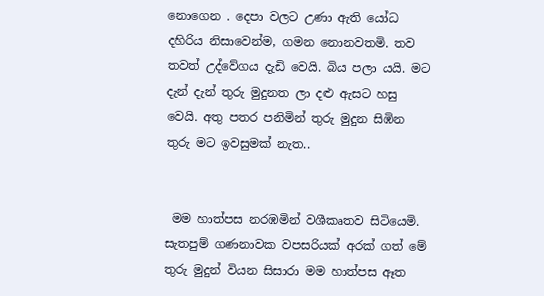නොගෙන . දෙපා වලට උණා ඇති යෝධ දහිරිය නිසාවෙන්ම, ගමන නොනවතමි. තව තවත් උද්වේගය දැඩි වෙයි. බිය පලා යයි. මට දැන් දැන් තුරු මුදුනත ලා දළු ඇසට හසු වෙයි. අතු පතර පනිමින් තුරු මුදුන සිඹින තුරු මට ඉවසුමක් නැත..


 මම හාත්පස නරඹමින් වශීකෘතව සිටියෙමි.  සැතපුම් ගණනාවක වපසරියක් අරක් ගත් මේ තුරු මුදුන් වියන සිසාරා මම හාත්පස ඈත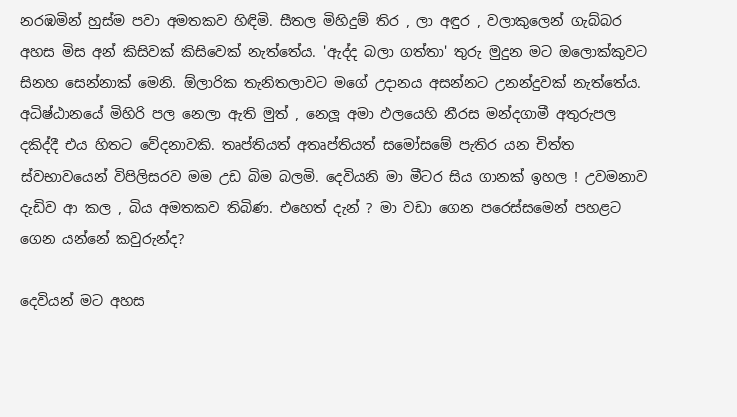නරඹමින් හුස්ම පවා අමතකව හිඳිමි. සීතල මිහිදුම් තිර , ලා අඳුර , වලාකුලෙන් ගැබ්බර අහස මිස අන් කිසිවක් කිසිවෙක් නැත්තේය. 'ඇද්ද බලා ගත්තා' තුරු මුදුන මට ඔලොක්කුවට සිනහ සෙන්නාක් මෙනි. ඕලාරික තැනිතලාවට මගේ උදානය අසන්නට උනන්දුවක් නැත්තේය. අධිෂ්ඨානයේ මිහිරි පල නෙලා ඇති මුත් , නෙලූ අමා ඵලයෙහි නීරස මන්දගාමී අතුරුපල දකිද්දී එය හිතට වේදනාවකි. තෘප්තියත් අතෘප්තියත් සමෝසමේ පැතිර යන චිත්ත ස්වභාවයෙන් විපිලිසරව මම උඩ බිම බලමි. දෙවියනි මා මීටර සිය ගානක් ඉහල ! උවමනාව දැඩිව ආ කල , බිය අමතකව තිබිණ. එහෙත් දැන් ? මා වඩා ගෙන පරෙස්සමෙන් පහළට ගෙන යන්නේ කවුරුන්ද?

දෙවියන් මට අහස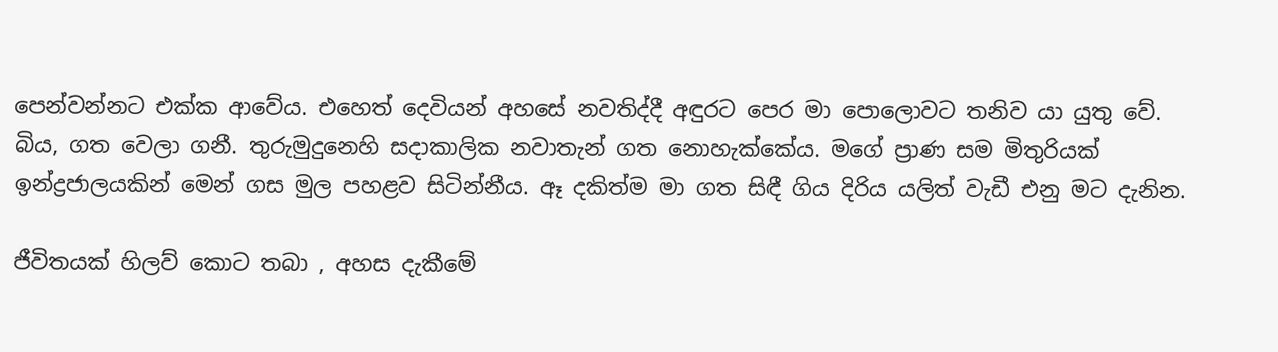පෙන්වන්නට එක්ක ආවේය. එහෙත් දෙවියන් අහසේ නවතිද්දී අඳුරට පෙර මා පොලොවට තනිව යා යුතු වේ.  බිය, ගත වෙලා ගනී. තුරුමුදුනෙහි සදාකාලික නවාතැන් ගත නොහැක්කේය. මගේ ප්‍රාණ සම මිතුරියක් ඉන්ද්‍රජාලයකින් මෙන් ගස මුල පහළව සිටින්නීය. ඈ දකිත්ම මා ගත සිඳී ගිය දිරිය යලිත් වැඩී එනු මට දැනින.

ජීවිතයක් හිලව් කොට තබා , අහස දැකීමේ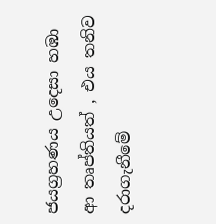ජයග්‍රහණය උදෙසා හඹා ආ තෘප්තියත් , එය තනිව දරාගැනීමේ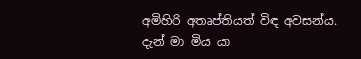අමිහිරි අතෘප්තියත් විඳ අවසන්ය. දැන් මා මිය යා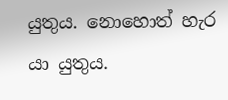යුතුය. නොහොත් හැර යා යුතුය.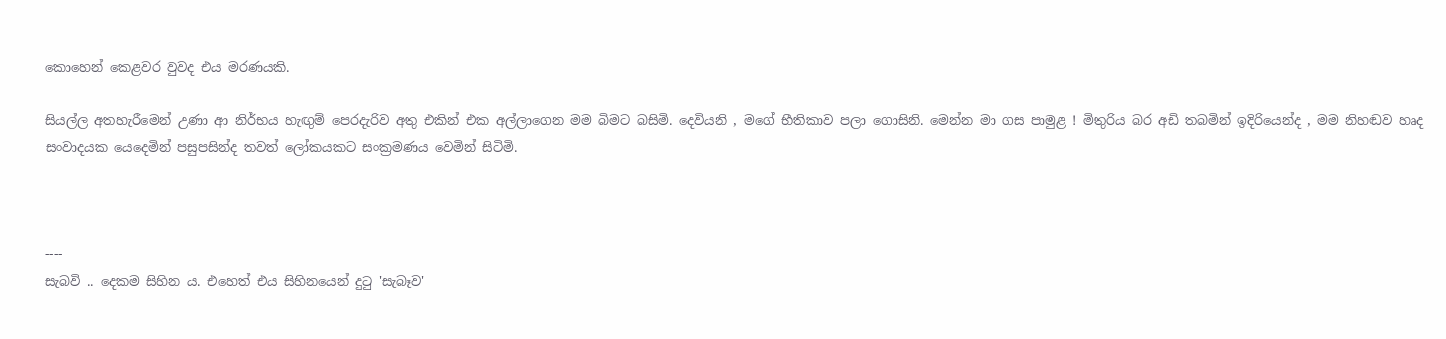කොහෙන් කෙළවර වුවද එය මරණයකි.

සියල්ල අතහැරීමෙන් උණා ආ නිර්භය හැඟුම් පෙරදැරිව අතු එකින් එක අල්ලාගෙන මම බිමට බසිමි. දෙවියනි , මගේ භීතිකාව පලා ගොසිනි. මෙන්න මා ගස පාමුළ ! මිතුරිය බර අඩි තබමින් ඉදිරියෙන්ද , මම නිහඬව හෘද සංවාදයක යෙදෙමින් පසුපසින්ද තවත් ලෝකයකට සංක්‍රමණය වෙමින් සිටිමි.



----
සැබවි .. දෙකම සිහින ය. එහෙත් එය සිහිනයෙන් දුටු 'සැබෑව'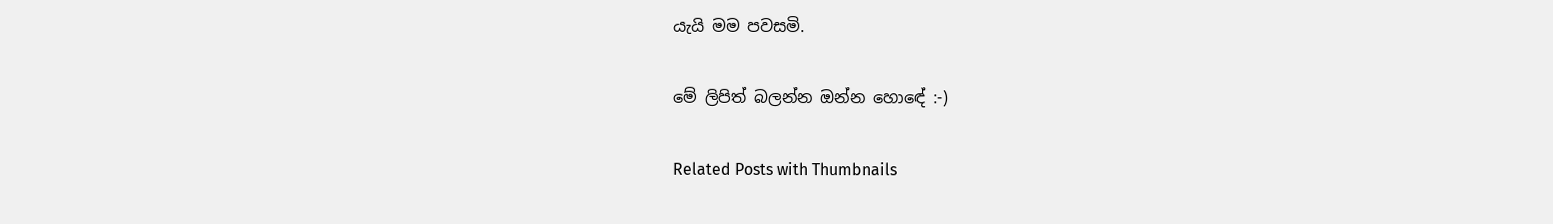යැයි මම පවසමි.

මේ ලිපිත් බලන්න ඔන්න හොඳේ :-)

Related Posts with Thumbnails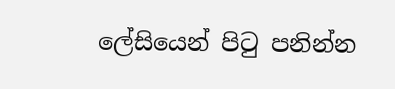ලේසියෙන් පිටු පනින්න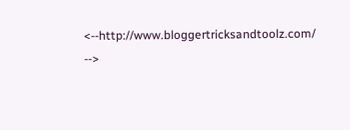<--http://www.bloggertricksandtoolz.com/ -->